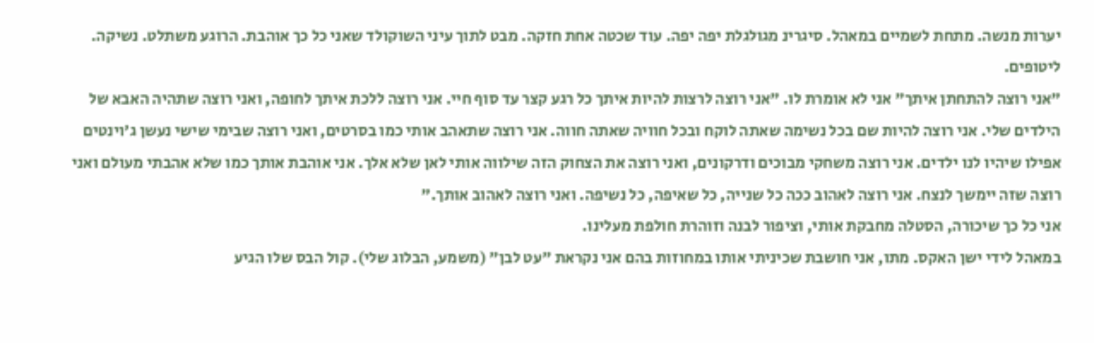יערות מנשה. מתחת לשמיים במאהל. סיגרינ מגולגלת יפה יפה. עוד שכטה אחת חזקה. מבט לתוך עיני השוקולד שאני כל כך אוהבת. הרוגע משתלט. נשיקה. ליטופים.
"אני רוצה להתחתן איתך" אני לא אומרת לו. "אני רוצה לרצות להיות איתך כל רגע קצר עד סוף חיי. אני רוצה ללכת איתך לחופה, ואני רוצה שתהיה האבא של הילדים שלי. אני רוצה להיות שם בכל נשימה שאתה לוקח ובכל חוויה שאתה חווה. אני רוצה שתאהב אותי כמו בסרטים, ואני רוצה שבימי שישי נעשן ג'וינטים אפילו שיהיו לנו ילדים. אני רוצה משחקי מבוכים ודרקונים, ואני רוצה את הצחוק הזה שילווה אותי לאן שלא אלך. אני אוהבת אותך כמו שלא אהבתי מעולם ואני רוצה שזה יימשך לנצח. אני רוצה לאהוב ככה כל שנייה, כל שאיפה, כל נשיפה. ואני רוצה לאהוב אותך."
אני כל כך שיכורה, הסטלה מחבקת אותי, וציפור לבנה וזוהרת חולפת מעלינו.
במאהל לידי ישן האקס. מתו, אני חושבת שכיניתי אותו במחוזות בהם אני נקראת "עט לבן" (משמע, הבלוג שלי). קול הבס שלו הגיע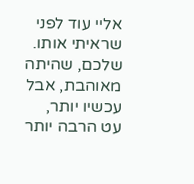אליי עוד לפני שראיתי אותו.
שלכם, שהיתה מאוהבת, אבל עכשיו יותר,
עט הרבה יותר